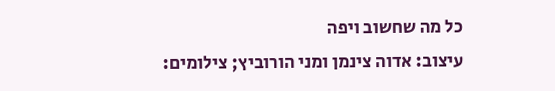כל מה שחשוב ויפה
עיצוב: אדוה צינמן ומני הורוביץ; צילומים: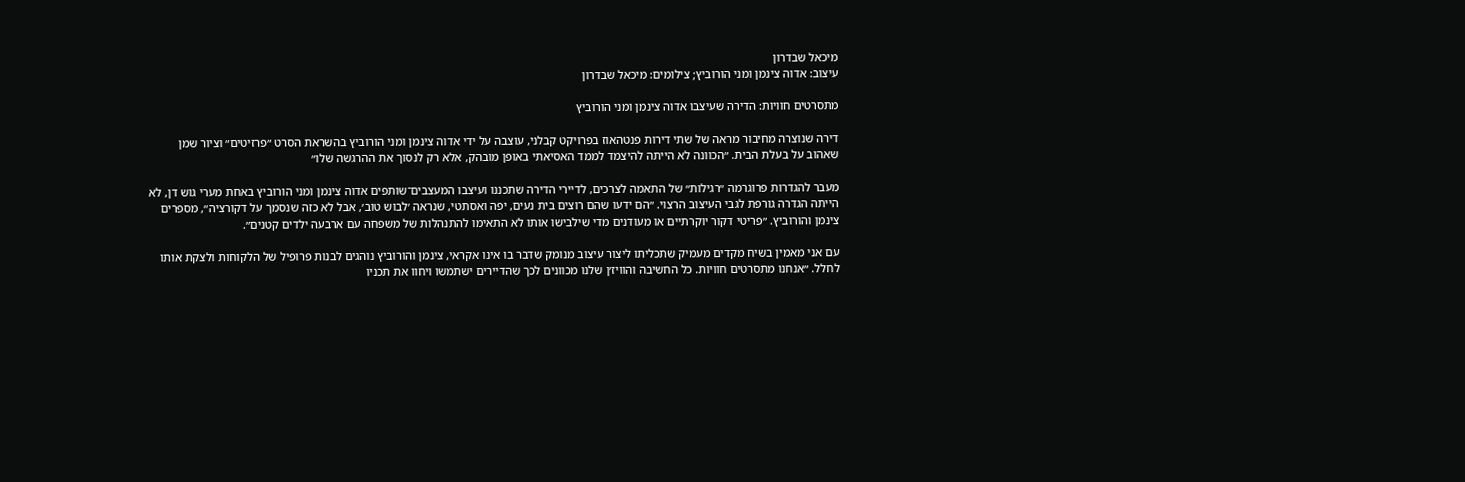מיכאל שבדרון
עיצוב: אדוה צינמן ומני הורוביץ; צילומים: מיכאל שבדרון

מתסרטים חוויות: הדירה שעיצבו אדוה צינמן ומני הורוביץ

דירה שנוצרה מחיבור מראה של שתי דירות פנטהאוז בפרויקט קבלני, עוצבה על ידי אדוה צינמן ומני הורוביץ בהשראת הסרט ״פרזיטים״ וציור שמן שאהוב על בעלת הבית. ״הכוונה לא הייתה להיצמד לממד האסיאתי באופן מובהק, אלא רק לנסוך את ההרגשה שלו״

מעבר להגדרות פרוגרמה ״רגילות״ של התאמה לצרכים, לדיירי הדירה שתכננו ועיצבו המעצבים־שותפים אדוה צינמן ומני הורוביץ באחת מערי גוש דן, לא הייתה הגדרה גורפת לגבי העיצוב הרצוי. ״הם ידעו שהם רוצים בית נעים, יפה ואסתטי, שנראה ׳לבוש טוב׳, אבל לא כזה שנסמך על דקורציה״, מספרים צינמן והורוביץ. ״פריטי דקור יוקרתיים או מעודנים מדי שילבישו אותו לא התאימו להתנהלות של משפחה עם ארבעה ילדים קטנים״.

עם אני מאמין בשיח מקדים מעמיק שתכליתו ליצור עיצוב מנומק שדבר בו אינו אקראי, צינמן והורוביץ נוהגים לבנות פרופיל של הלקוחות ולצקת אותו לחלל. ״אנחנו מתסרטים חוויות. כל החשיבה והוויז׳ן שלנו מכוונים לכך שהדיירים ישתמשו ויחוו את תכניו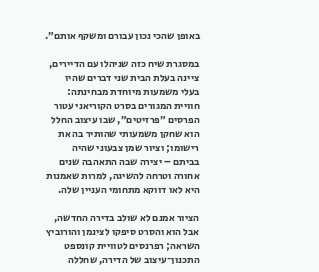באופן שהכי נכון עבורם ומשקף אותם״.

במסגרת שיח כזה שניהלו עם הדיירים, ציינה בעלת הבית שני דברים שהיו בעלי משמעות מיוחדת מבחינתה: חוויית המגורים בסרט הקוריאני עטור הפרסים ״פרזיטים״, שבו עיצוב החלל הוא שחקן משמעותי שהותיר בה את רישומו; וציור שמן צבעוני שהיה בביתם – יצירה שבה התאהבה שנים אחורה וטרחה להשיגה, למרות שאמנות היא לאו דווקא מתחומי העניין שלה.

הציור אמנם לא שולב בדירה החדשה, אבל הוא והסרט סיפקו לצינמן והורוביץ השראה; רפרנסים לטוויית קונספט התכנון־עיצוב של הדירה, שחללה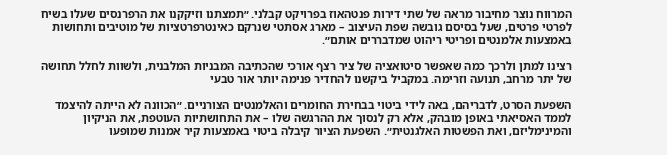המרווח נוצר מחיבור מראה של שתי דירות פנטהאוז בפרויקט קבלני. ״תמצתנו וזיקקנו את הרפרנסים שעלו בשיח לפרטי פרטים, שעל בסיסם גובשה שפת העיצוב – מארג אסתטי שנרקם כאינטרפרטציות של מוטיבים ותחושות באמצעות אלמנטים ופריטי ריהוט שמדבררים אותם״.

רצינו למתן ולרכך כמה שאפשר סיטואציה של ציר רצף אורכי שהכתיבה המבניות המלבנית, ולשוות לחלל תחושה של יתר מרחב, תנועה וזרימה. במקביל ביקשנו להחדיר פנימה יותר אור טבעי

השפעת הסרט, לדבריהם, באה לידי ביטוי בבחירת החומרים והאלמנטים הצורניים. ״הכוונה לא הייתה להיצמד לממד האסיאתי באופן מובהק, אלא רק לנסוך את ההרגשה שלו – את התחושתיות העוטפת, את הניקיון והמינימליזם, ואת הפשטות האלגנטית״. השפעת הציור קיבלה ביטוי באמצעות קיר אמנות שמופעו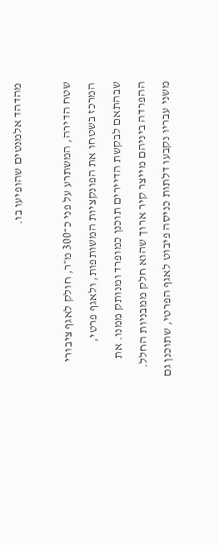מהדהד אלמנטים שהופיעו בו.

שטח הדירה, המשתרע על פני כ־300 מ״ר, חולק לאגף ציבורי המרכז בשטחו את הפונקציות המשותפות, ולאגף פרטי, שבהתאם לבקשת הדיירים תוכנן כמופרד ומנותק ממנו. את ההפרדה ביניהם מייצר קיר ארוך שהוא חלק ממבניות החלל. משני עבריו נקבעו דלתות כניסה פיבוט לאגף הפרטי, שתוכנן גם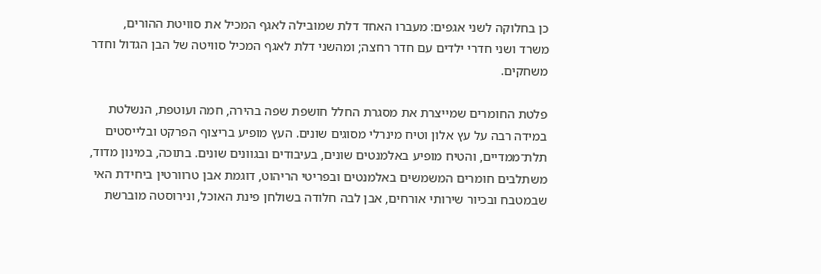כן בחלוקה לשני אגפים: מעברו האחד דלת שמובילה לאגף המכיל את סוויטת ההורים, משרד ושני חדרי ילדים עם חדר רחצה; ומהשני דלת לאגף המכיל סוויטה של הבן הגדול וחדר משחקים.

פלטת החומרים שמייצרת את מסגרת החלל חושפת שפה בהירה, חמה ועוטפת, הנשלטת במידה רבה על עץ אלון וטיח מינרלי מסוגים שונים. העץ מופיע בריצוף הפרקט ובלייסטים תלת־ממדיים, והטיח מופיע באלמנטים שונים, בעיבודים ובגוונים שונים. בתוכה, במינון מדוד, משתלבים חומרים המשמשים באלמנטים ובפריטי הריהוט, דוגמת אבן טרוורטין ביחידת האי שבמטבח ובכיור שירותי אורחים, אבן לבה חלודה בשולחן פינת האוכל, ונירוסטה מוברשת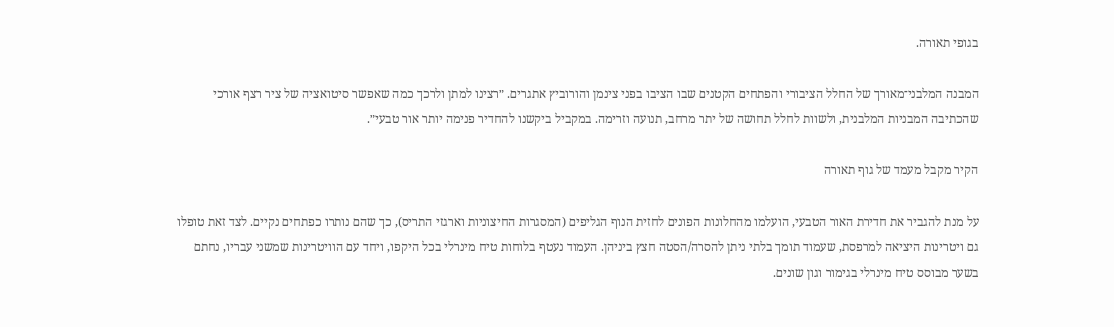בגופי תאורה.

המבנה המלבני־מאורך של החלל הציבורי והפתחים הקטנים שבו הציבו בפני צינמן והורוביץ אתגרים. ״רצינו למתן ולרכך כמה שאפשר סיטואציה של ציר רצף אורכי שהכתיבה המבניות המלבנית, ולשוות לחלל תחושה של יתר מרחב, תנועה וזרימה. במקביל ביקשנו להחדיר פנימה יותר אור טבעי״.

הקיר מקבל מעמד של גוף תאורה

על מנת להגביר את חדירת האור הטבעי, הועלמו מהחלונות הפונים לחזית הנוף הגליפים (המסגרות החיצוניות וארגזי התריס), כך שהם נותרו כפתחים נקיים. לצד זאת טופלו גם ויטרינות היציאה למרפסת, שעמוד תומך בלתי ניתן להסרה/הסטה חצץ ביניהן. העמוד נעטף בלוחות טיח מינרלי בכל היקפו, ויחד עם הוויטרינות שמשני עבריו, נחתם בשער מבוסס טיח מינרלי בגימור וגון שונים.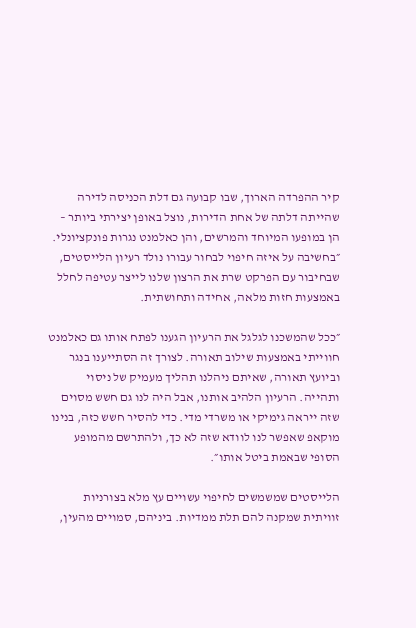קיר ההפרדה הארוך, שבו קבועה גם דלת הכניסה לדירה שהייתה דלתה של אחת הדירות, נוצל באופן יצירתי ביותר – הן במופעו המיוחד והמרשים, והן כאלמנט נגרות פונקציונלי. ״בחשיבה על איזה חיפוי לבחור עבורו נולד רעיון הלייסטים, שבחיבור עם הפרקט שרת את הרצון שלנו לייצר עטיפה לחלל באמצעות חזות מלאה, אחידה ותחושתית.

״ככל שהמשכנו לגלגל את הרעיון הגענו לפתח אותו גם כאלמנט חווייתי באמצעות שילוב תאורה. לצורך זה הסתייענו בנגר וביועץ תאורה, שאיתם ניהלנו תהליך מעמיק של ניסוי ותהייה. הרעיון הלהיב אותנו, אבל היה לנו גם חשש מסוים שזה ייראה גימיקי או משרדי מדי. כדי להסיר חשש כזה, בנינו מוקאפ שאפשר לנו לוודא שזה לא כך, ולהתרשם מהמופע הסופי שבאמת ביטל אותו״.

הלייסטים שמשמשים לחיפוי עשויים עץ מלא בצורניות זוויתית שמקנה להם תלת ממדיות. ביניהם, סמויים מהעין,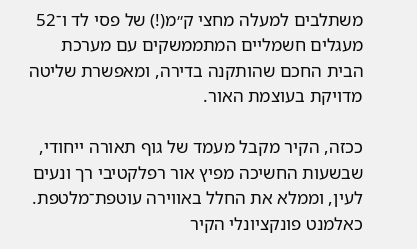משתלבים למעלה מחצי ק״מ(!) של פסי לד ו־52 מעגלים חשמליים המתממשקים עם מערכת הבית החכם שהותקנה בדירה, ומאפשרת שליטה מדויקת בעוצמת האור.

ככזה, הקיר מקבל מעמד של גוף תאורה ייחודי, שבשעות החשיכה מפיץ אור רפלקטיבי רך ונעים לעין, וממלא את החלל באווירה עוטפת־מלטפת. כאלמנט פונקציונלי הקיר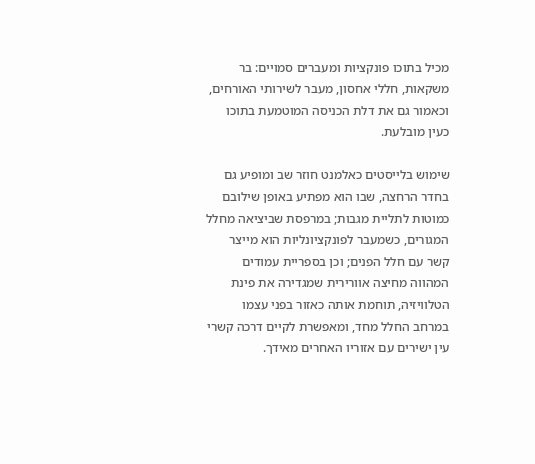מכיל בתוכו פונקציות ומעברים סמויים: בר משקאות, חללי אחסון, מעבר לשירותי האורחים, וכאמור גם את דלת הכניסה המוטמעת בתוכו כעין מובלעת.

שימוש בלייסטים כאלמנט חוזר שב ומופיע גם בחדר הרחצה, שבו הוא מפתיע באופן שילובם כמוטות לתליית מגבות; במרפסת שביציאה מחלל המגורים, כשמעבר לפונקציונליות הוא מייצר קשר עם חלל הפנים; וכן בספריית עמודים המהווה מחיצה אוורירית שמגדירה את פינת הטלוויזיה, תוחמת אותה כאזור בפני עצמו במרחב החלל מחד, ומאפשרת לקיים דרכה קשרי עין ישירים עם אזוריו האחרים מאידך.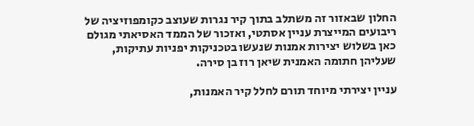החלון שבאזור זה משתלב בתוך קיר נגרות שעוצב כקומפוזיציה של ריבועים המייצרת עניין אסתטי, ואזכור של הממד האסיאתי מגולם כאן בשלוש יצירות אמנות שנעשו בטכניקות יפניות עתיקות, שעליהן חתומה האמנית שיאן רוז בן סירה.

עניין יצירתי מיוחד תורם לחלל קיר האמנות,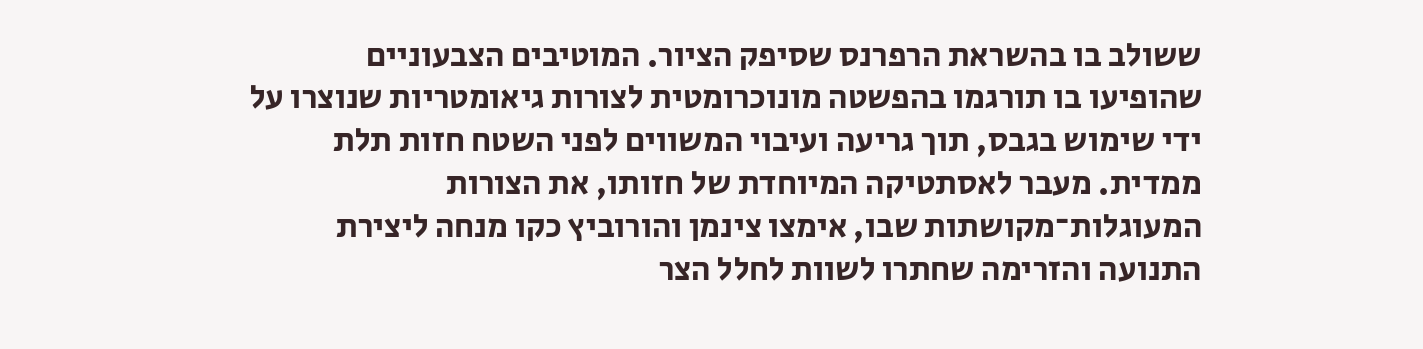ששולב בו בהשראת הרפרנס שסיפק הציור. המוטיבים הצבעוניים שהופיעו בו תורגמו בהפשטה מונוכרומטית לצורות גיאומטריות שנוצרו על ידי שימוש בגבס, תוך גריעה ועיבוי המשווים לפני השטח חזות תלת ממדית. מעבר לאסתטיקה המיוחדת של חזותו, את הצורות המעוגלות־מקושתות שבו, אימצו צינמן והורוביץ כקו מנחה ליצירת התנועה והזרימה שחתרו לשוות לחלל הצר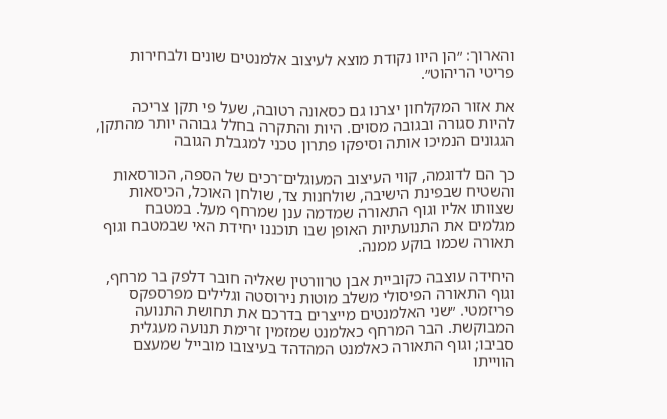והארוך: ״הן היוו נקודת מוצא לעיצוב אלמנטים שונים ולבחירות פריטי הריהוט״.

את אזור המקלחון יצרנו גם כסאונה רטובה, שעל פי תקן צריכה להיות סגורה ובגובה מסוים. היות והתקרה בחלל גבוהה יותר מהתקן, הגגונים הנמיכו אותה וסיפקו פתרון טכני למגבלת הגובה

כך הם לדוגמה, קווי העיצוב המעוגלים־רכים של הספה, הכורסאות והשטיח שבפינת הישיבה, שולחנות צד, שולחן האוכל, הכיסאות שצוותו אליו וגוף התאורה שמדמה ענן שמרחף מעל. במטבח מגלמים את התנועתיות האופן שבו תוכננו יחידת האי שבמטבח וגוף תאורה שכמו בוקע ממנה.

היחידה עוצבה כקוביית אבן טרוורטין שאליה חובר דלפק בר מרחף, וגוף התאורה הפיסולי משלב מוטות נירוסטה וגלילים מפרספקס פריזמטי. ״שני האלמנטים מייצרים בדרכם את תחושת התנועה המבוקשת. הבר המרחף כאלמנט שמזמין זרימת תנועה מעגלית סביבו; וגוף התאורה כאלמנט המהדהד בעיצובו מובייל שמעצם הווייתו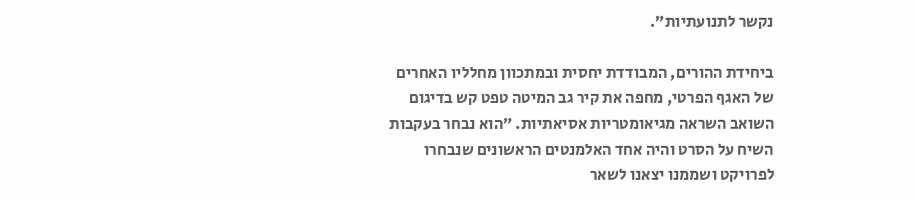נקשר לתנועתיות״.

ביחידת ההורים, המבודדת יחסית ובמתכוון מחלליו האחרים של האגף הפרטי, מחפה את קיר גב המיטה טפט קש בדיגום השואב השראה מגיאומטריות אסיאתיות. ״הוא נבחר בעקבות השיח על הסרט והיה אחד האלמנטים הראשונים שנבחרו לפרויקט ושממנו יצאנו לשאר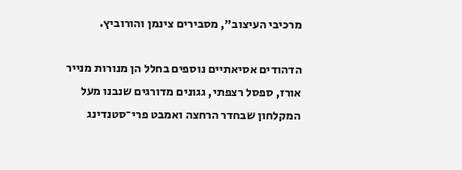מרכיבי העיצוב״, מסבירים צינמן והורוביץ.

הדהודים אסיאתיים נוספים בחלל הן מנורות מנייר אורז, ספסל רצפתי, גגונים מדורגים שנבנו מעל המקלחון שבחדר הרחצה ואמבט פרי־סטנדינג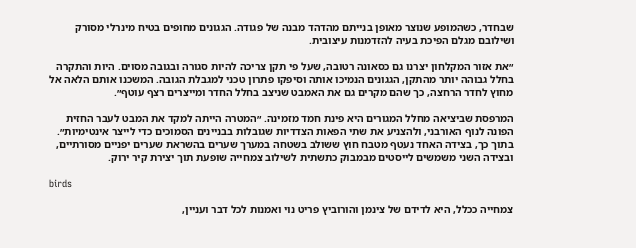שבחדר, כשהמופע שנוצר מאופן בנייתם מהדהד מבנה של פגודה. הגגונים מחופים בטיח מינרלי מסורק ושילובם מגלם הפיכת בעיה להזדמנות עיצובית.

״את אזור המקלחון יצרנו גם כסאונה רטובה, שעל פי תקן צריכה להיות סגורה ובגובה מסוים. היות והתקרה בחלל גבוהה יותר מהתקן, הגגונים הנמיכו אותה וסיפקו פתרון טכני למגבלת הגובה. המשכנו אותם הלאה אל מחוץ לחדר הרחצה, כך שהם מקרים גם את האמבט שניצב בחלל החדר ומייצרים רצף עוטף״.

המרפסת שביציאה מחלל המגורים היא פינת חמד מזמינה. ״המטרה הייתה למקד את המבט לעבר החזית הפונה לנוף האורבני, ולהצניע את שתי הפאות הצדדיות שגובלות בבניינים הסמוכים כדי לייצר אינטימיות״. בתוך כך, בצידה האחד נעטף מטבח חוץ ששולב בשטחה במערך שערים בהשראת שערים יפניים מסורתיים, ובצידה השני משמשים לייסטים מבמבוק כתשתית לשילוב צמחייה שופעת תוך יצירת קיר ירוק.

birds

צמחייה ככלל, היא לדידם של צינמן והורוביץ פריט נוי ואמנות לכל דבר ועניין,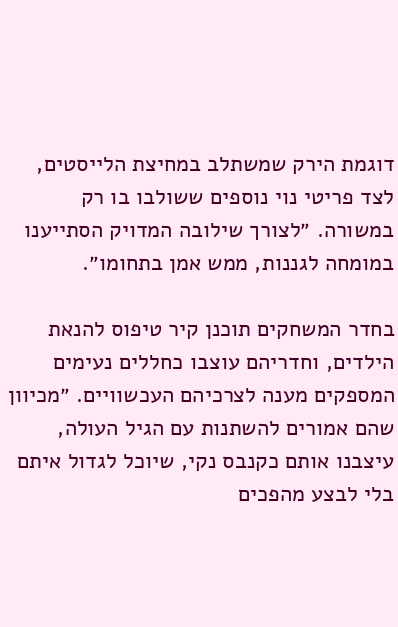דוגמת הירק שמשתלב במחיצת הלייסטים, לצד פריטי נוי נוספים ששולבו בו רק במשורה. ״לצורך שילובה המדויק הסתייענו במומחה לגננות, ממש אמן בתחומו״.

בחדר המשחקים תוכנן קיר טיפוס להנאת הילדים, וחדריהם עוצבו כחללים נעימים המספקים מענה לצרכיהם העכשוויים. ״מכיוון שהם אמורים להשתנות עם הגיל העולה, עיצבנו אותם כקנבס נקי, שיוכל לגדול איתם בלי לבצע מהפכים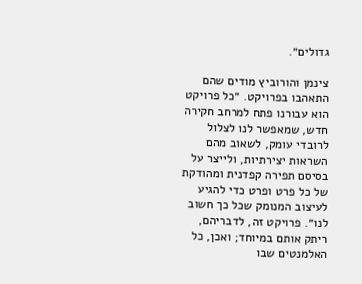גדולים״.

צינמן והורוביץ מודים שהם התאהבו בפרויקט. ״כל פרויקט הוא עבורנו פתח למרחב חקירה חדש, שמאפשר לנו לצלול לרובדי עומק, לשאוב מהם השראות יצירתיות, ולייצר על בסיסם תפירה קפדנית ומהודקת של כל פרט ופרט כדי להגיע לעיצוב המנומק שכל כך חשוב לנו״. פרויקט זה, לדבריהם, ריתק אותם במיוחד; ואכן, כל האלמנטים שבו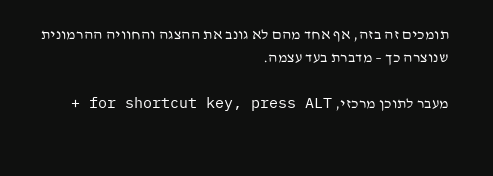תומכים זה בזה, אף אחד מהם לא גונב את ההצגה והחוויה ההרמונית שנוצרה כך – מדברת בעד עצמה.

מעבר לתוכן מרכזי, for shortcut key, press ALT +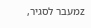zמעבר לסגיר,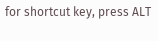for shortcut key, press ALT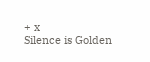+ x
Silence is Golden